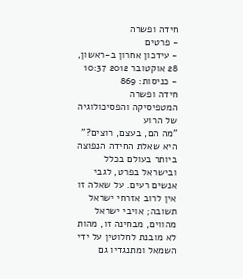חידה ופשרה
- פרטים
- עידכון אחרון ב-ראשון, 28 אוקטובר 2012 10:37
- כניסות: 869
חידה ופשרה
המטפיסיקה והפסיכולוגיה של הרוע
"מה הם, בעצם, רוצים?" היא שאלת החידה הנפוצה ביותר בעולם בכלל ובישראל בפרט, לגבי אנשים רעים. על שאלה זו אין לרוב אזרחי ישראל תשובה; אויבי ישראל מהווים, מבחינה זו, מהות לא מובנת לחלוטין על ידי השמאל ומתנגדיו גם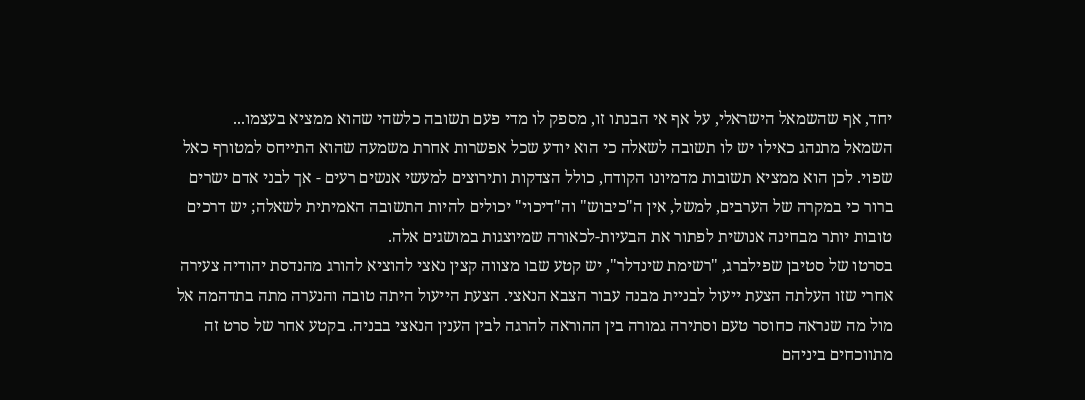יחד, אף שהשמאל הישראלי, על אף אי הבנתו זו, מספק לו מדי פעם תשובה כלשהי שהוא ממציא בעצמו...
השמאל מתנהג כאילו יש לו תשובה לשאלה כי הוא יודע שכל אפשרות אחרת משמעה שהוא התייחס למטורף כאל שפוי. לכן הוא ממציא תשובות מדמיונו הקודח, כולל הצדקות ותירוצים למעשי אנשים רעים - אך לבני אדם ישרים ברור כי במקרה של הערבים, למשל, אין ה"כיבוש" וה"דיכוי" יכולים להיות התשובה האמיתית לשאלה; יש דרכים טובות יותר מבחינה אנושית לפתור את הבעיות-לכאורה שמיוצגות במושגים אלה.
בסרטו של סטיבן שפילברג, "רשימת שינדלר", יש קטע שבו מצווה קצין נאצי להוציא להורג מהנדסת יהודיה צעירה אחרי שזו העלתה הצעת ייעול לבניית מבנה עבור הצבא הנאצי. הצעת הייעול היתה טובה והנערה מתה בתדהמה אל מול מה שנראה כחוסר טעם וסתירה גמורה בין ההוראה להרגה לבין הענין הנאצי בבניה. בקטע אחר של סרט זה מתווכחים ביניהם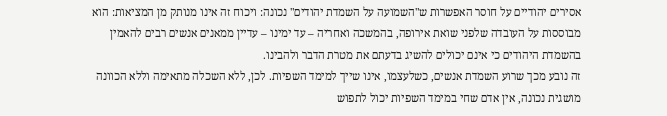אסירים יהודיים על חוסר האפשרות ש"השמועה על השמדת יהודים" נכונה: ויכוח זה אינו מנותק מן המציאות: הוא מבוססות על העובדה שלפני שואת אירופה, בהמשכה ואחריה – עד ימינו – עדיין ממאנים אנשים רבים להאמין בהשמדת היהודים כי אינם יכולים להשיג בדעתם את מטרת הדבר ולהבינו.
זה נובע מכך שרוע השמדת אנשים, כשלעצמו, אינו שייך למימד השפיות. לכן, ללא השכלה מתאימה וללא הכוונה מושגית נכונה, אין אדם שחי במימד השפיות יכול לתפוש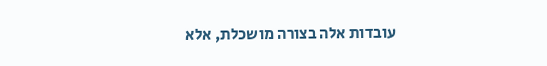עובדות אלה בצורה מושכלת, אלא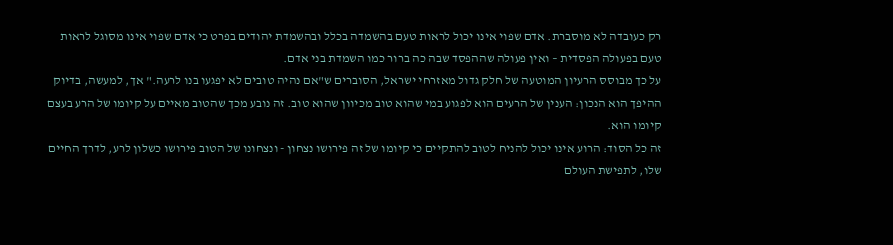רק כעובדה לא מוסברת. אדם שפוי אינו יכול לראות טעם בהשמדה בכלל ובהשמדת יהודים בפרט כי אדם שפוי אינו מסוגל לראות טעם בפעולה הפסדית – ואין פעולה שההפסד שבה כה ברור כמו השמדת בני אדם.
על כך מבוסס הרעיון המוטעה של חלק גדול מאזרחי ישראל, הסוברים ש"אם נהיה טובים לא יפגעו בנו לרעה." אך, למעשה, בדיוק ההיפך הוא הנכון: הענין של הרעים הוא לפגוע במי שהוא טוב מכיוון שהוא טוב. זה נובע מכך שהטוב מאיים על קיומו של הרע בעצם קיומו הוא.
זה כל הסוד: הרוע אינו יכול להניח לטוב להתקיים כי קיומו של זה פירושו נצחון - ונצחונו של הטוב פירושו כשלון לרע, לדרך החיים שלו, לתפישת העולם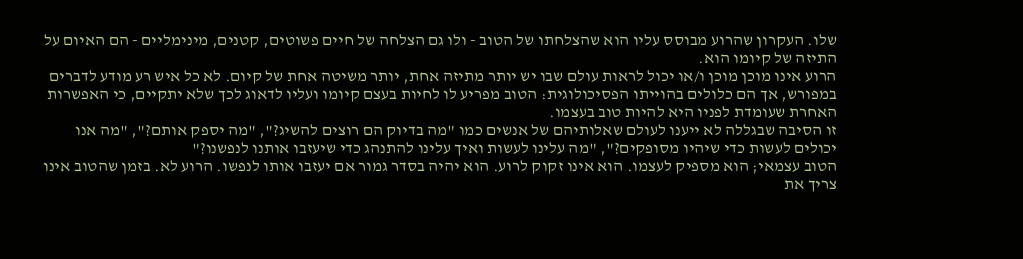שלו. העקרון שהרוע מבוסס עליו הוא שהצלחתו של הטוב - ולו גם הצלחה של חיים פשוטים, קטנים, מינימליים - הם האיום על התיזה של קיומו הוא.
הרוע אינו מוכן מוכן ו/או יכול לראות עולם שבו יש יותר מתיזה אחת, יותר משיטה אחת של קיום. לא כל איש רע מודע לדברים במפורש, אך הם כלולים בהוייתו הפסיכולוגית: הטוב מפריע לו לחיות בעצם קיומו ועליו לדאוג לכך שלא יתקיים, כי האפשרות האחרת שעומדת לפניו היא להיות טוב בעצמו.
זו הסיבה שבגללה לא ייענו לעולם שאלותיהם של אנשים כמו "מה בדיוק הם רוצים להשיג?", "מה יספק אותם?", "מה אנו יכולים לעשות כדי שיהיו מסופקים?", "מה עלינו לעשות ואיך עלינו להתנהג כדי שיעזבו אותנו לנפשנו?"
הטוב עצמאי; הוא מספיק לעצמו. הוא אינו זקוק לרוע. הוא יהיה בסדר גמור אם יעזבו אותו לנפשו. הרוע לא. בזמן שהטוב אינו צריך את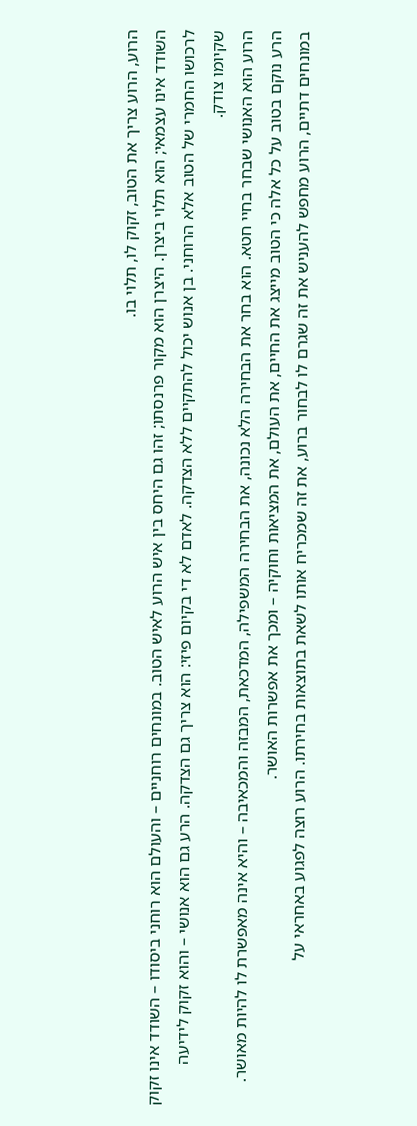הרוע, הרוע צריך את הטוב, זקוק לו, תלוי בו.
השודד אינו עצמאי; הוא תלוי ביצרן. היצרן הוא מקור פרנסתו; זהו גם היחס בין איש הרוע לאיש הטוב. במונחים רוחניים – והעולם הוא רוחני ביסודו – השודד אינו זקוק לרכושו החמרי של הטוב אלא הרוחני. בן אנוש יכול להתקיים ללא הצדקה. לאדם לא די בקיום פיזי: הוא צריך גם הצדקה. הרע גם הוא אנושי – והוא זקוק לידיעה שקיומו צודק.
הרוע הוא האנושי שבחר בחיי חטא. הוא בחר את הבחירה הלא נכונה, את הבחירה המשפילה, המדכאת, המבזה והמכאיבה – והיא אינה מאפשרת לו להיות מאושר. הרע נוקם בטוב על כל אלה כי הטוב מייצג את החיים, את העולם, את המציאות וחוקיה – ומכך את אפשרות האושר.
במונחים דתיים, הרוע מחפש להעניש את זה שגרם לו לבחור ברוע, את זה שמכריח אותו לשאת בתוצאות בחירתו. הרוע רוצה לפגוע באחראי על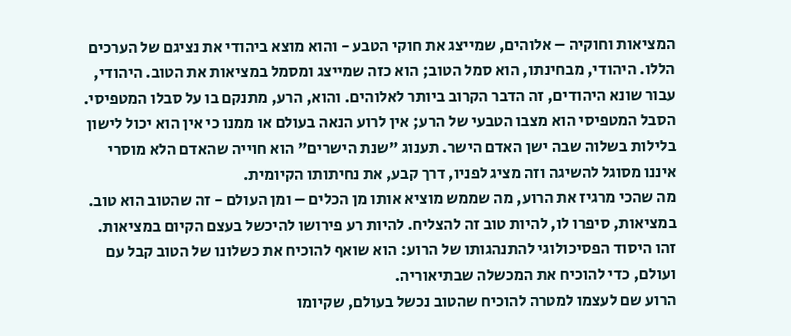המציאות וחוקיה – אלוהים, שמייצג את חוקי הטבע - והוא מוצא ביהודי את נציגם של הערכים הללו. היהודי, מבחינתו, הוא סמל הטוב; הוא כזה שמייצג ומסמל במציאות את הטוב. היהודי, עבור שונא היהודים, זה הדבר הקרוב ביותר לאלוהים. והוא, הרע, מתנקם בו על סבלו המטפיסי.
הסבל המטפיסי הוא מצבו הטבעי של הרע; אין לרוע הנאה בעולם או ממנו כי אין הוא יכול לישון בלילות בשלוה שבה ישן האדם הישר. תענוג "שנת הישרים" הוא חוייה שהאדם הלא מוסרי איננו מסוגל להשיגה וזה מציג לפניו, דרך קבע, את נחיתותו הקיומית.
מה שהכי מרגיז את הרוע, מה שממש מוציא אותו מן הכלים – ומן העולם - זה שהטוב הוא טוב. במציאות, סיפרו לו, להיות טוב זה להצליח. להיות רע פירושו להיכשל בעצם הקיום במציאות. זהו היסוד הפסיכולוגי להתנהגותו של הרוע: הוא שואף להוכיח את כשלונו של הטוב קבל עם ועולם, כדי להוכיח את המכשלה שבתיאוריה.
הרוע שם לעצמו למטרה להוכיח שהטוב נכשל בעולם, שקיומו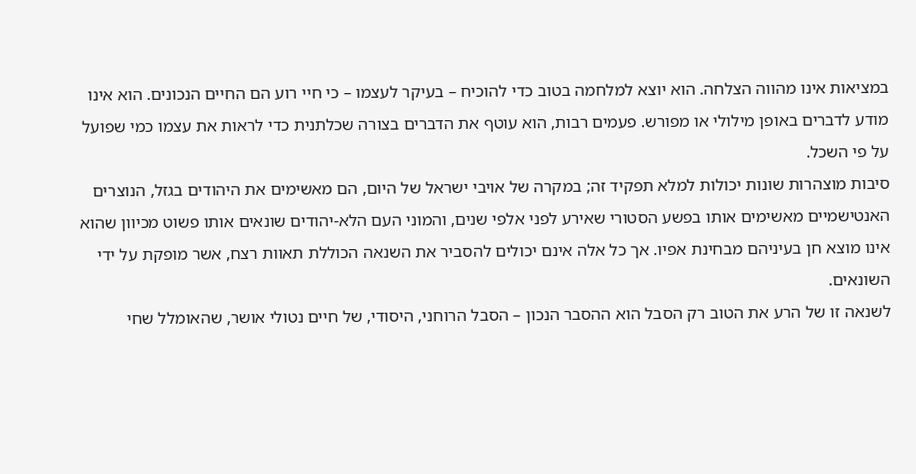במציאות אינו מהווה הצלחה. הוא יוצא למלחמה בטוב כדי להוכיח – בעיקר לעצמו – כי חיי רוע הם החיים הנכונים. הוא אינו מודע לדברים באופן מילולי או מפורש. פעמים רבות, הוא עוטף את הדברים בצורה שכלתנית כדי לראות את עצמו כמי שפועל על פי השכל.
סיבות מוצהרות שונות יכולות למלא תפקיד זה; במקרה של אויבי ישראל של היום, הם מאשימים את היהודים בגזל, הנוצרים האנטישמיים מאשימים אותו בפשע הסטורי שאירע לפני אלפי שנים, והמוני העם הלא-יהודים שונאים אותו פשוט מכיוון שהוא אינו מוצא חן בעיניהם מבחינת אפיו. אך כל אלה אינם יכולים להסביר את השנאה הכוללת תאוות רצח, אשר מופקת על ידי השונאים.
לשנאה זו של הרע את הטוב רק הסבל הוא ההסבר הנכון – הסבל הרוחני, היסודי, של חיים נטולי אושר, שהאומלל שחי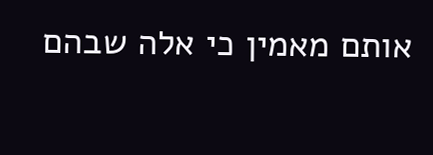אותם מאמין כי אלה שבהם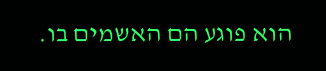הוא פוגע הם האשמים בו.